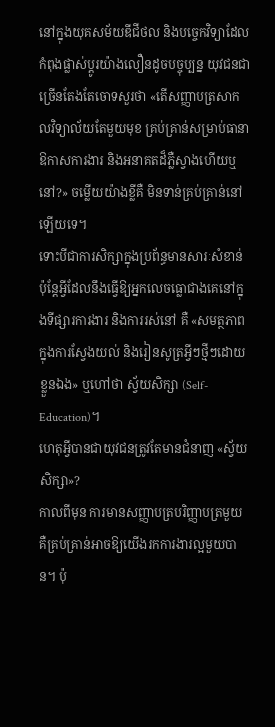នៅក្នុងយុគសម័យឌីជីថល និងបច្ចេកវិទ្យាដែលកំពុងផ្លាស់ប្តូរយ៉ាងលឿនដូចបច្ចុប្បន្ន យុវជនជាច្រើនតែងតែចោទសួរថា «តើសញ្ញាបត្រសាកលវិទ្យាល័យតែមួយមុខ គ្រប់គ្រាន់សម្រាប់ធានាឱកាសការងារ និងអនាគតដ៏ភ្លឺស្វាងហើយឬនៅ?» ចម្លើយយ៉ាងខ្លីគឺ មិនទាន់គ្រប់គ្រាន់នៅឡើយទេ។
ទោះបីជាការសិក្សាក្នុងប្រព័ន្ធមានសារៈសំខាន់ ប៉ុន្តែអ្វីដែលនឹងធ្វើឱ្យអ្នកលេចធ្លោជាងគេនៅក្នុងទីផ្សារការងារ និងការរស់នៅ គឺ «សមត្ថភាពក្នុងការស្វែងយល់ និងរៀនសូត្រអ្វីៗថ្មីៗដោយខ្លួនឯង» ឬហៅថា ស្វ័យសិក្សា (Self-Education)។
ហេតុអ្វីបានជាយុវជនត្រូវតែមានជំនាញ «ស្វ័យសិក្សា»?
កាលពីមុន ការមានសញ្ញាបត្របរិញ្ញាបត្រមួយ គឺគ្រប់គ្រាន់អាចឱ្យយើងរកការងារល្អមួយបាន។ ប៉ុ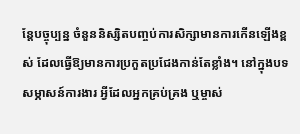ន្តែបច្ចុប្បន្ន ចំនួននិស្សិតបញ្ចប់ការសិក្សាមានការកើនឡើងខ្ពស់ ដែលធ្វើឱ្យមានការប្រកួតប្រជែងកាន់តែខ្លាំង។ នៅក្នុងបទសម្ភាសន៍ការងារ អ្វីដែលអ្នកគ្រប់គ្រង ឬម្ចាស់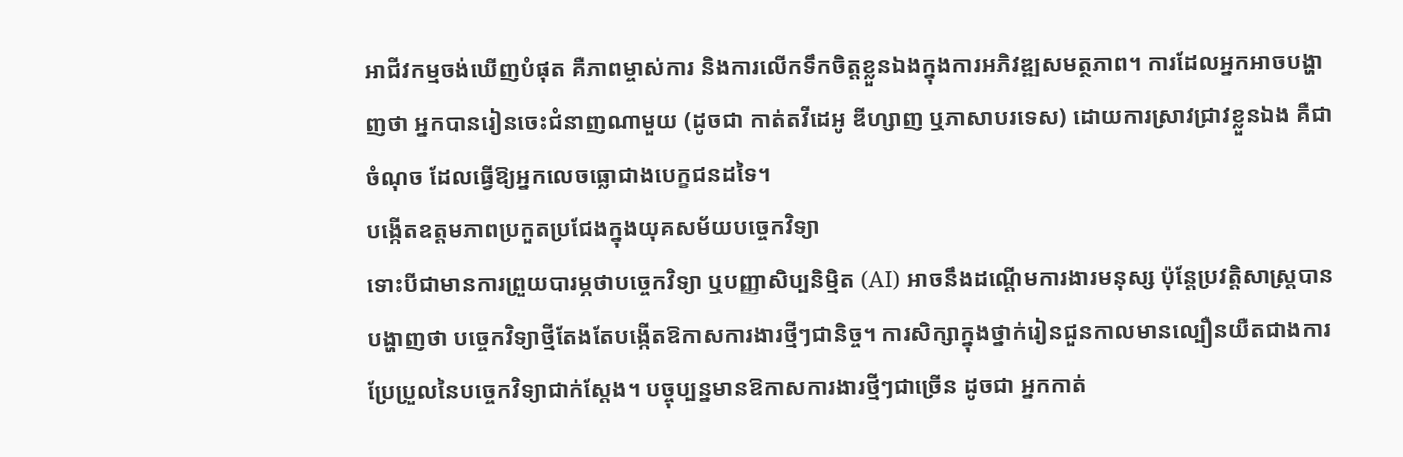អាជីវកម្មចង់ឃើញបំផុត គឺភាពម្ចាស់ការ និងការលើកទឹកចិត្តខ្លួនឯងក្នុងការអភិវឌ្ឍសមត្ថភាព។ ការដែលអ្នកអាចបង្ហាញថា អ្នកបានរៀនចេះជំនាញណាមួយ (ដូចជា កាត់តវីដេអូ ឌីហ្សាញ ឬភាសាបរទេស) ដោយការស្រាវជ្រាវខ្លួនឯង គឺជាចំណុច ដែលធ្វើឱ្យអ្នកលេចធ្លោជាងបេក្ខជនដទៃ។
បង្កើតឧត្តមភាពប្រកួតប្រជែងក្នុងយុគសម័យបច្ចេកវិទ្យា
ទោះបីជាមានការព្រួយបារម្ភថាបច្ចេកវិទ្យា ឬបញ្ញាសិប្បនិម្មិត (AI) អាចនឹងដណ្តើមការងារមនុស្ស ប៉ុន្តែប្រវត្តិសាស្ត្របានបង្ហាញថា បច្ចេកវិទ្យាថ្មីតែងតែបង្កើតឱកាសការងារថ្មីៗជានិច្ច។ ការសិក្សាក្នុងថ្នាក់រៀនជួនកាលមានល្បឿនយឺតជាងការប្រែប្រួលនៃបច្ចេកវិទ្យាជាក់ស្តែង។ បច្ចុប្បន្នមានឱកាសការងារថ្មីៗជាច្រើន ដូចជា អ្នកកាត់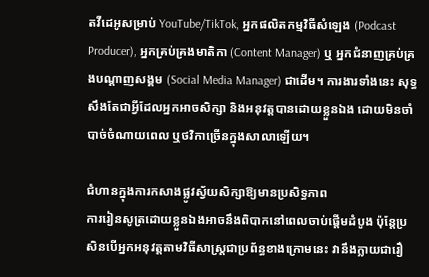តវីដេអូសម្រាប់ YouTube/TikTok, អ្នកផលិតកម្មវិធីសំឡេង (Podcast Producer), អ្នកគ្រប់គ្រងមាតិកា (Content Manager) ឬ អ្នកជំនាញគ្រប់គ្រងបណ្តាញសង្គម (Social Media Manager) ជាដើម។ ការងារទាំងនេះ សុទ្ធសឹងតែជាអ្វីដែលអ្នកអាចសិក្សា និងអនុវត្តបានដោយខ្លួនឯង ដោយមិនចាំបាច់ចំណាយពេល ឬថវិកាច្រើនក្នុងសាលាឡើយ។

ជំហានក្នុងការកសាងផ្លូវស្វ័យសិក្សាឱ្យមានប្រសិទ្ធភាព
ការរៀនសូត្រដោយខ្លួនឯងអាចនឹងពិបាកនៅពេលចាប់ផ្តើមដំបូង ប៉ុន្តែប្រសិនបើអ្នកអនុវត្តតាមវិធីសាស្ត្រជាប្រព័ន្ធខាងក្រោមនេះ វានឹងក្លាយជារឿ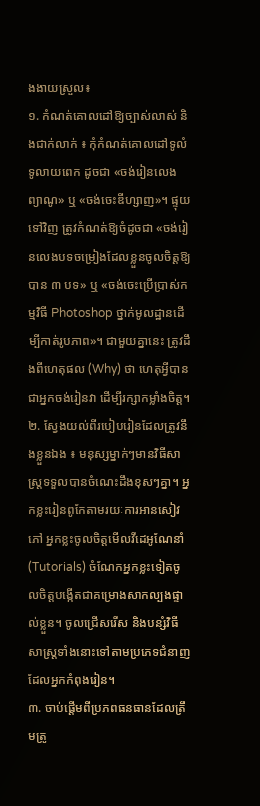ងងាយស្រួល៖
១. កំណត់គោលដៅឱ្យច្បាស់លាស់ និងជាក់លាក់ ៖ កុំកំណត់គោលដៅទូលំទូលាយពេក ដូចជា «ចង់រៀនលេងព្យាណូ» ឬ «ចង់ចេះឌីហ្សាញ»។ ផ្ទុយទៅវិញ ត្រូវកំណត់ឱ្យចំដូចជា «ចង់រៀនលេងបទចម្រៀងដែលខ្លួនចូលចិត្តឱ្យបាន ៣ បទ» ឬ «ចង់ចេះប្រើប្រាស់កម្មវិធី Photoshop ថ្នាក់មូលដ្ឋានដើម្បីកាត់រូបភាព»។ ជាមួយគ្នានេះ ត្រូវដឹងពីហេតុផល (Why) ថា ហេតុអ្វីបានជាអ្នកចង់រៀនវា ដើម្បីរក្សាកម្លាំងចិត្ត។
២. ស្វែងយល់ពីរបៀបរៀនដែលត្រូវនឹងខ្លួនឯង ៖ មនុស្សម្នាក់ៗមានវិធីសាស្ត្រទទួលបានចំណេះដឹងខុសៗគ្នា។ អ្នកខ្លះរៀនពូកែតាមរយៈការអានសៀវភៅ អ្នកខ្លះចូលចិត្តមើលវីដេអូណែនាំ (Tutorials) ចំណែកអ្នកខ្លះទៀតចូលចិត្តបង្កើតជាគម្រោងសាកល្បងផ្ទាល់ខ្លួន។ ចូលជ្រើសរើស និងបន្សំវិធីសាស្ត្រទាំងនោះទៅតាមប្រភេទជំនាញដែលអ្នកកំពុងរៀន។
៣. ចាប់ផ្តើមពីប្រភពធនធានដែលត្រឹមត្រូ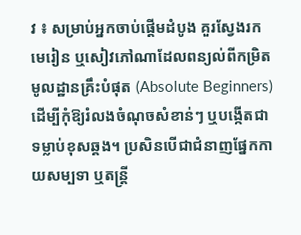វ ៖ សម្រាប់អ្នកចាប់ផ្តើមដំបូង គួរស្វែងរកមេរៀន ឬសៀវភៅណាដែលពន្យល់ពីកម្រិតមូលដ្ឋានគ្រឹះបំផុត (Absolute Beginners) ដើម្បីកុំឱ្យរំលងចំណុចសំខាន់ៗ ឬបង្កើតជាទម្លាប់ខុសឆ្គង។ ប្រសិនបើជាជំនាញផ្នែកកាយសម្បទា ឬតន្ត្រី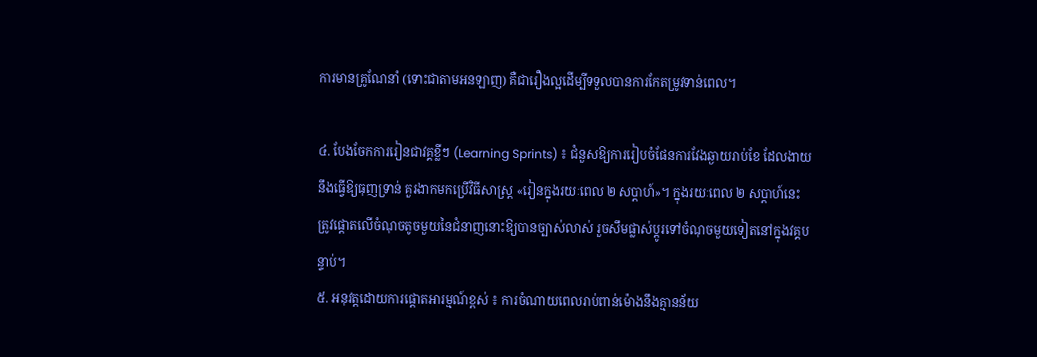ការមានគ្រូណែនាំ (ទោះជាតាមអនឡាញ) គឺជារឿងល្អដើម្បីទទួលបានការកែតម្រូវទាន់ពេល។

៤. បែងចែកការរៀនជាវគ្គខ្លីៗ (Learning Sprints) ៖ ជំនួសឱ្យការរៀបចំផែនការវែងឆ្ងាយរាប់ខែ ដែលងាយនឹងធ្វើឱ្យធុញទ្រាន់ គួរងាកមកប្រើវិធីសាស្ត្រ «រៀនក្នុងរយៈពេល ២ សប្តាហ៍»។ ក្នុងរយៈពេល ២ សប្តាហ៍នេះ ត្រូវផ្តោតលើចំណុចតូចមួយនៃជំនាញនោះឱ្យបានច្បាស់លាស់ រួចសឹមផ្លាស់ប្តូរទៅចំណុចមួយទៀតនៅក្នុងវគ្គបន្ទាប់។
៥. អនុវត្តដោយការផ្ដោតអារម្មណ៍ខ្ពស់ ៖ ការចំណាយពេលរាប់ពាន់ម៉ោងនឹងគ្មានន័យ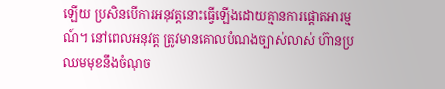ឡើយ ប្រសិនបើការអនុវត្តនោះធ្វើឡើងដោយគ្មានការផ្ដោតអារម្មណ៍។ នៅពេលអនុវត្ត ត្រូវមានគោលបំណងច្បាស់លាស់ ហ៊ានប្រឈមមុខនឹងចំណុច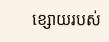ខ្សោយរបស់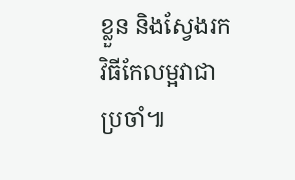ខ្លួន និងស្វែងរកវិធីកែលម្អវាជាប្រចាំ៕